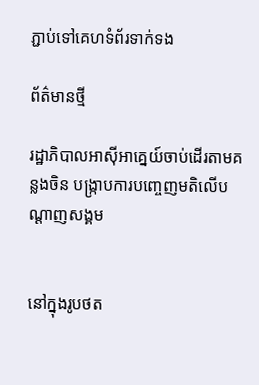ភ្ជាប់ទៅគេហទំព័រទាក់ទង

ព័ត៌មានថ្មី

រដ្ឋាភិបាលអាស៊ីអាគ្នេយ៍ចាប់ដើរតាមគន្លងចិន បង្ក្រាបការបញ្ចេញមតិលើបណ្តាញសង្គម


នៅក្នុងរូបថត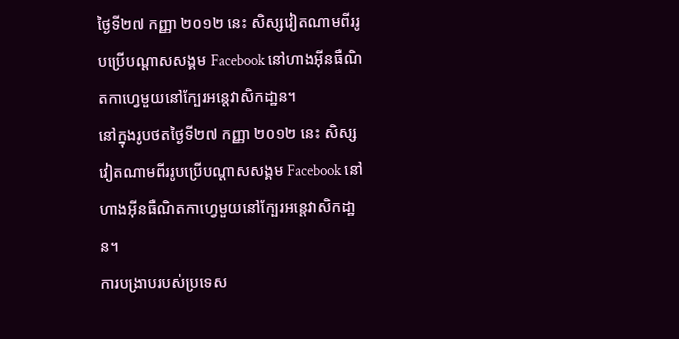ថ្ងៃទី២៧ កញ្ញា ២០១២ នេះ សិស្សវៀតណាមពីររូបប្រើបណ្តាសសង្គម Facebook នៅហាងអ៊ីនធឺណិតកាហ្វេមួយនៅក្បែរអន្តេវាសិកដា្ឋន។
នៅក្នុងរូបថតថ្ងៃទី២៧ កញ្ញា ២០១២ នេះ សិស្សវៀតណាមពីររូបប្រើបណ្តាសសង្គម Facebook នៅហាងអ៊ីនធឺណិតកាហ្វេមួយនៅក្បែរអន្តេវាសិកដា្ឋន។
ការបង្រាបរបស់ប្រទេស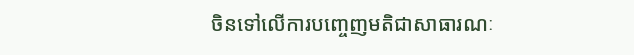ចិនទៅលើការបញ្ចេញមតិជាសាធារណៈ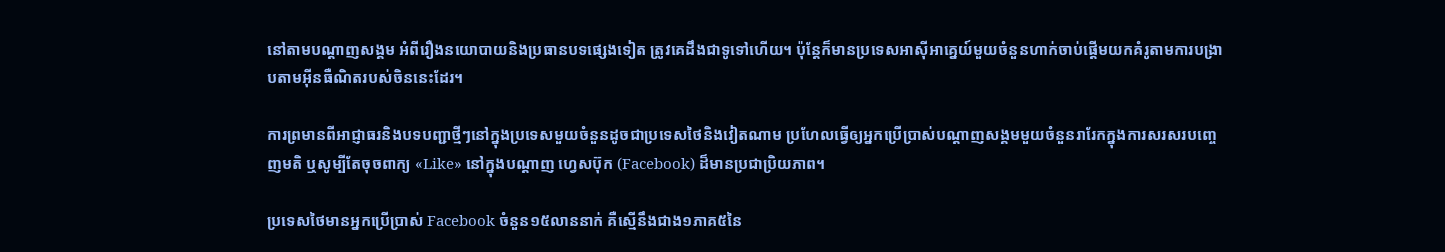នៅតាមបណ្តាញសង្គម អំពីរឿងនយោបាយនិងប្រធានបទផ្សេងទៀត ត្រូវគេដឹងជាទូទៅហើយ។ ប៉ុន្តែក៏មានប្រទេសអាស៊ីអាគ្នេយ៍មួយចំនួនហាក់ចាប់ផ្តើមយកគំរូតាមការបង្រាបតាមអ៊ីនធឺណិតរបស់ចិននេះដែរ។

ការព្រមានពីអាជ្ញាធរនិងបទបញ្ជាថ្មីៗនៅក្នុងប្រទេសមួយចំនួនដូចជាប្រទេសថៃនិងវៀតណាម ប្រហែលធ្វើឲ្យអ្នកប្រើប្រាស់បណ្តាញសង្គមមួយចំនួនរារែកក្នុងការសរសរបញ្ចេញមតិ ឬសូម្បីតែចុចពាក្យ «Like» នៅក្នុងបណ្តាញ ហ្វេសប៊ុក (Facebook) ដ៏មានប្រជាប្រិយភាព។

ប្រទេសថៃមានអ្នកប្រើប្រាស់ Facebook ចំនួន១៥លាននាក់ គឺស្មើនឹងជាង១ភាគ៥នៃ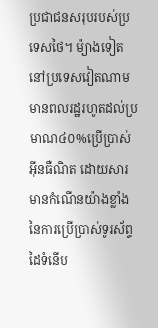ប្រជាជនសរុបរបស់ប្រទេសថៃ។ ម៉្យាងទៀត នៅប្រទេសវៀតណាមមានពលរដ្ឋរហូតដល់ប្រមាណ៤០%ប្រើប្រាស់អ៊ីនធឺណិត ដោយសារមានកំណើនយ៉ាងខ្លាំងនៃការប្រើប្រាស់ទូរស័ព្ទដៃទំនើប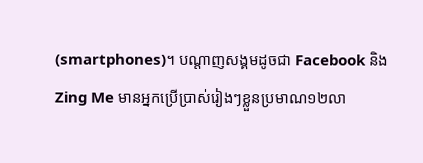(smartphones)។ បណ្តាញសង្គមដូចជា Facebook និង Zing Me មានអ្នកប្រើប្រាស់រៀងៗខ្លួនប្រមាណ១២លា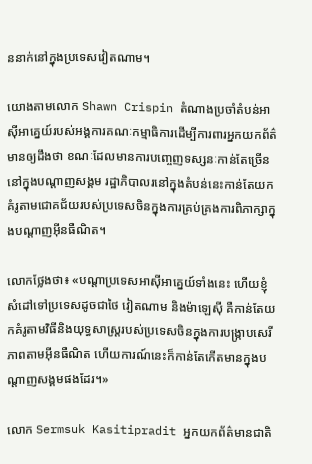ននាក់នៅក្នុងប្រទេសវៀតណាម។

យោងតាមលោក Shawn Crispin តំណាងប្រចាំតំបន់អាស៊ីអាគ្នេយ៍របស់អង្គការគណៈកម្មាធិការដើម្បីការពារអ្នកយកព័ត៌មានឲ្យដឹងថា ខណៈដែលមានការបញ្ចេញទស្សនៈកាន់តែច្រើននៅក្នុងបណ្តាញសង្គម រដ្ឋាភិបាលរនៅក្នុងតំបន់នេះកាន់តែយកគំរូតាមជោគជ័យរបស់ប្រទេសចិនក្នុងការគ្រប់គ្រងការពិភាក្សាក្នុងបណ្តាញអ៊ីនធឺណិត។

លោកថ្លែងថា៖ «បណ្តាប្រទេសអាស៊ីអាគ្នេយ៍ទាំងនេះ ហើយខ្ញុំសំដៅទៅប្រទេសដូចជាថៃ វៀតណាម និងម៉ាឡេស៊ី គឺកាន់តែយកគំរូតាមវិធីនិងយុទ្ធសាស្ត្ររបស់ប្រទេសចិនក្នុងការបង្រ្កាបសេរីភាពតាមអ៊ីនធឺណិត ហើយការណ៍នេះក៏កាន់តែកើតមានក្នុងបណ្តាញសង្គមផងដែរ។»

លោក Sermsuk Kasitipradit អ្នកយកព័ត៌មានជាតិ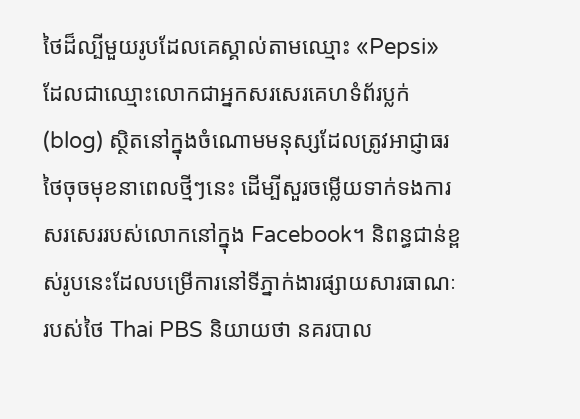ថៃដ៏ល្បីមួយរូបដែលគេស្គាល់តាមឈ្មោះ «Pepsi» ដែលជាឈ្មោះលោកជាអ្នកសរសេរគេហទំព័រប្លក់ (blog) ស្ថិតនៅក្នុងចំណោមមនុស្សដែលត្រូវអាជ្ញាធរថៃចុចមុខនាពេលថ្មីៗនេះ ដើម្បីសួរចម្លើយទាក់ទងការសរសេររបស់លោកនៅក្នុង Facebook។ និពន្ធជាន់ខ្ពស់រូបនេះដែលបម្រើការនៅទីភ្នាក់ងារផ្សាយសារធាណៈរបស់ថៃ Thai PBS និយាយថា នគរបាល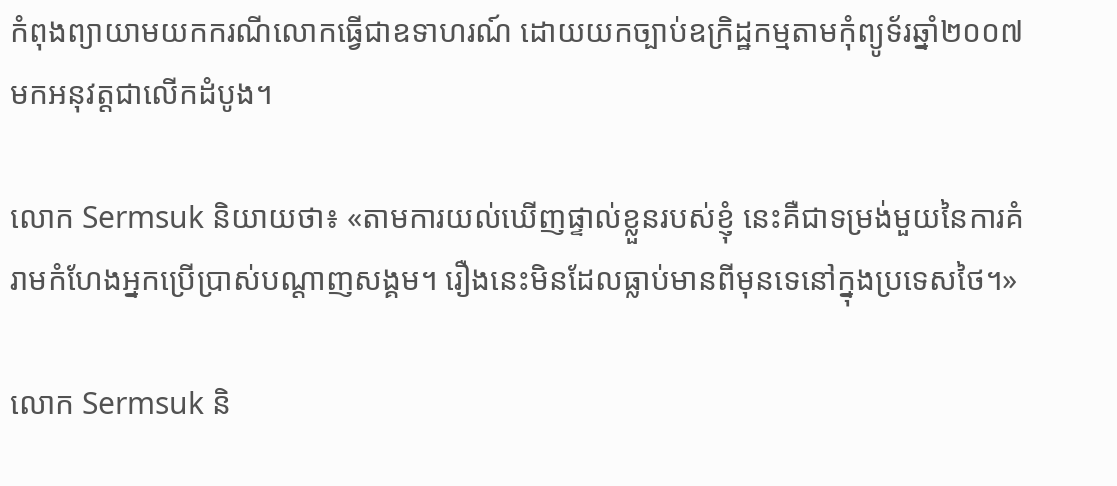កំពុងព្យាយាមយកករណីលោកធ្វើជាឧទាហរណ៍ ដោយយកច្បាប់ឧក្រិដ្ឋកម្មតាមកុំព្យូទ័រឆ្នាំ២០០៧ មកអនុវត្តជាលើកដំបូង។

លោក Sermsuk និយាយថា៖ «តាមការយល់ឃើញផ្ទាល់ខ្លួនរបស់ខ្ញុំ នេះគឺជាទម្រង់មួយនៃការគំរាមកំហែងអ្នកប្រើប្រាស់បណ្តាញសង្គម។ រឿងនេះមិនដែលធ្លាប់មានពីមុនទេនៅក្នុងប្រទេសថៃ។»

លោក Sermsuk និ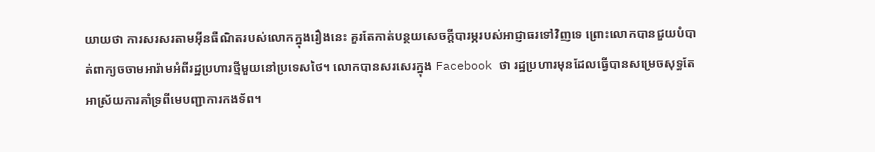យាយថា ការសរសរតាមអ៊ីនធឺណិតរបស់លោកក្នុងរឿងនេះ គួរតែកាត់បន្ថយសេចក្តីបារម្ភរបស់អាជ្ញាធរទៅវិញទេ ព្រោះលោកបានជួយបំបាត់ពាក្យចចាមអារ៉ាមអំពីរដ្ឋប្រហារថ្មីមួយនៅប្រទេសថៃ។ លោកបានសរសេរក្នុង Facebook ថា រដ្ឋប្រហារមុនដែលធ្វើបានសម្រេចសុទ្ធតែអាស្រ័យការគាំទ្រពីមេបញ្ជាការកងទ័ព។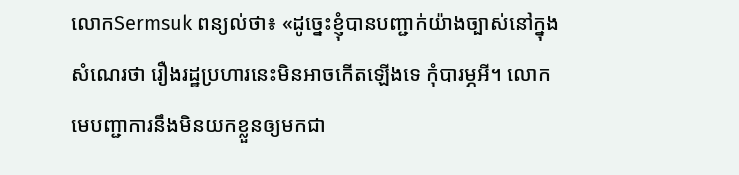លោកSermsuk ពន្យល់ថា៖ «ដូច្នេះខ្ញុំបានបញ្ជាក់យ៉ាងច្បាស់នៅក្នុងសំណេរថា រឿងរដ្ឋប្រហារនេះមិនអាចកើតឡើងទេ កុំបារម្ភអី។ លោកមេបញ្ជាការនឹងមិនយកខ្លួនឲ្យមកជា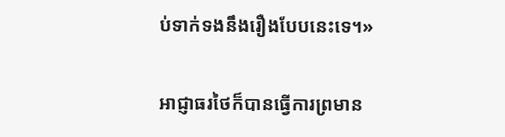ប់ទាក់ទងនឹងរឿងបែបនេះទេ។»

អាជ្ញាធរថៃក៏បានធ្វើការព្រមាន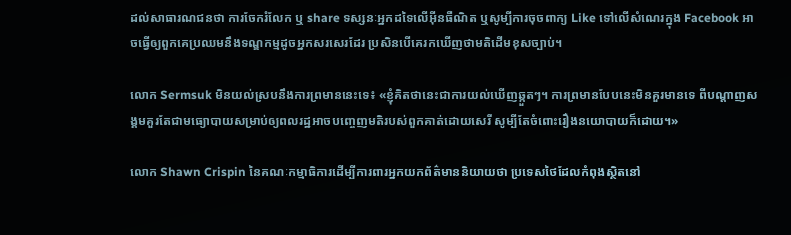ដល់សាធារណជនថា ការចែករំលែក ឬ share ទស្សនៈអ្នកដទៃលើអ៊ីនធឺណិត ឬសូម្បីការចុចពាក្យ Like ទៅលើសំណេរក្នុង Facebook អាចធ្វើឲ្យពួកគេប្រឈមនឹងទណ្ឌកម្មដូចអ្នកសរសេរដែរ ប្រសិនបើគេរកឃើញថាមតិដើមខុសច្បាប់។

លោក Sermsuk មិនយល់ស្របនឹងការព្រមាននេះទេ៖ «ខ្ញុំគិតថានេះជាការយល់ឃើញឆ្កួតៗ។ ការព្រមានបែបនេះមិនគួរមានទេ ពីបណ្តាញសង្គមគួរតែជាមធ្យោបាយសម្រាប់ឲ្យពលរដ្ឋអាចបញ្ចេញមតិរបស់ពួកគាត់ដោយសេរី សូម្បីតែចំពោះរឿងនយោបាយក៏ដោយ។»

លោក Shawn Crispin នៃគណៈកម្មាធិការដើម្បីការពារអ្នកយកព័ត៌មាននិយាយថា ប្រទេសថៃដែលកំពុងស្ថិតនៅ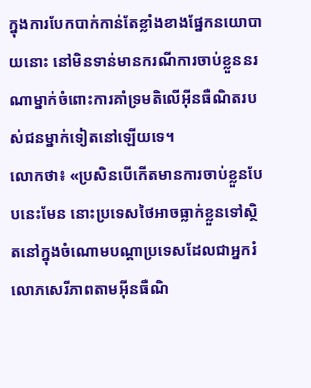ក្នុងការបែកបាក់កាន់តែខ្លាំងខាងផ្នែកនយោបាយនោះ នៅមិនទាន់មានករណីការចាប់ខ្លួននរណាម្នាក់ចំពោះការគាំទ្រមតិលើអ៊ីនធឺណិតរបស់ជនម្នាក់ទៀតនៅឡើយទេ។
លោកថា៖ «ប្រសិនបើកើតមានការចាប់ខ្លួនបែបនេះមែន នោះប្រទេសថៃអាចធ្លាក់ខ្លួនទៅស្ថិតនៅក្នុងចំណោមបណ្តាប្រទេសដែលជាអ្នករំលោភសេរីភាពតាមអ៊ីនធឺណិ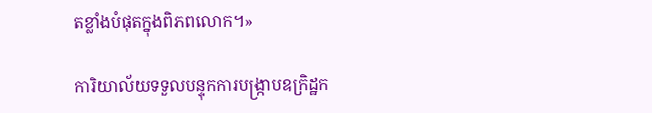តខ្លាំងបំផុតក្នុងពិភពលោក។»

ការិយាល័យទទួលបន្ទុកការបង្រ្កាបឧក្រិដ្ឋក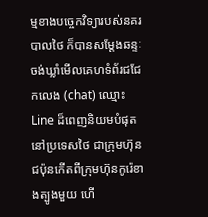ម្មខាងបច្ចេកវិទ្យារបស់នគរបាលថៃ ក៏បានសម្តែងឆន្ទៈចង់ឃ្លាំមើលគេហទំព័រជជែកលេង (chat) ឈ្មោះ Line ដ៏ពេញនិយមបំផុតនៅប្រទេសថៃ ជាក្រុមហ៊ុនជប៉ុនកើតពីក្រុមហ៊ុនកូរ៉េខាងត្បូងមួយ ហើ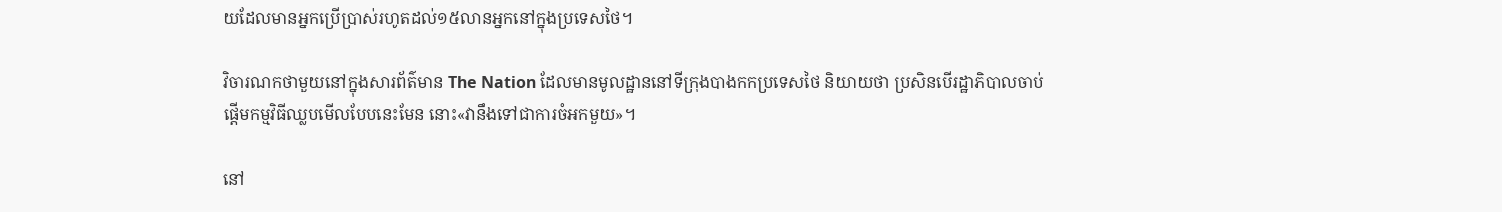យដែលមានអ្នកប្រើប្រាស់រហូតដល់១៥លានអ្នកនៅក្នុងប្រទេសថៃ។

វិចារណកថាមួយនៅក្នុងសារព័ត៌មាន The Nation ដែលមានមូលដ្ឋាននៅទីក្រុងបាងកកប្រទេសថៃ និយាយថា ប្រសិនបើរដ្ឋាភិបាលចាប់ផ្តើមកម្មវិធីឈ្លបមើលបែបនេះមែន នោះ«វានឹងទៅជាការចំអកមួយ»។

នៅ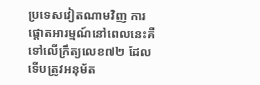ប្រទេសវៀតណាមវិញ ការផ្តោតអារម្មណ៍នៅពេលនេះគឺទៅលើក្រឹត្យលេខ៧២ ដែលទើបត្រូវអនុម័ត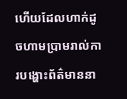ហើយដែលហាក់ដូចហាមប្រាមរាល់ការបង្ហោះព័ត៌មាននា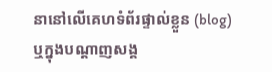នានៅលើគេហទំព័រផ្ទាល់ខ្លួន (blog) ឬក្នុងបណ្តាញសង្គ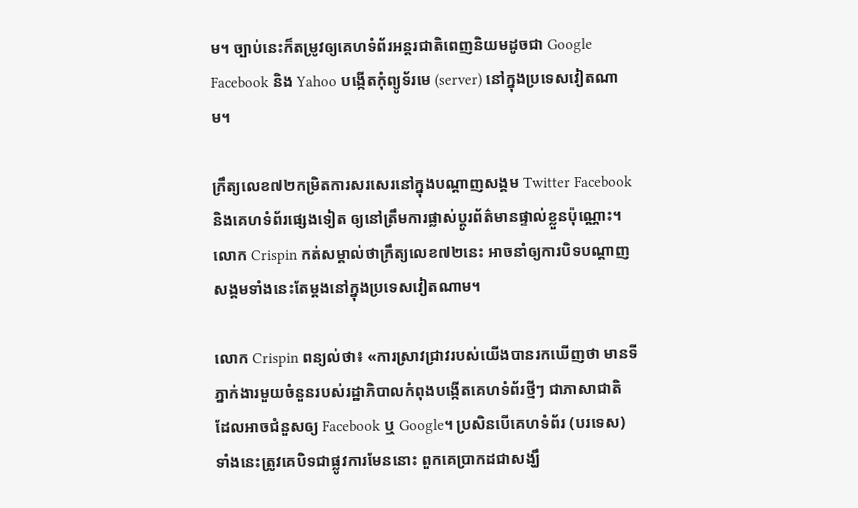ម។ ច្បាប់នេះក៏តម្រូវឲ្យគេហទំព័រអន្តរជាតិពេញនិយមដូចជា Google Facebook និង Yahoo បង្កើតកុំព្យូទ័រមេ (server) នៅក្នុងប្រទេសវៀតណាម។

ក្រឹត្យលេខ៧២កម្រិតការសរសេរនៅក្នុងបណ្តាញសង្គម Twitter Facebook និងគេហទំព័រផ្សេងទៀត ឲ្យនៅត្រឹមការផ្លាស់ប្តូរព័ត៌មានផ្ទាល់ខ្លួនប៉ុណ្ណោះ។ លោក Crispin កត់សម្គាល់ថាក្រឹត្យលេខ៧២នេះ អាចនាំឲ្យការបិទបណ្តាញសង្គមទាំងនេះតែម្តងនៅក្នុងប្រទេសវៀតណាម។

លោក Crispin ពន្យល់ថា៖ «ការស្រាវជ្រាវរបស់យើងបានរកឃើញថា មានទីភ្នាក់ងារមួយចំនួនរបស់រដ្ឋាភិបាលកំពុងបង្កើតគេហទំព័រថ្មីៗ ជាភាសាជាតិ ដែលអាចជំនួសឲ្យ Facebook ឬ Google។ ប្រសិនបើគេហទំព័រ (បរទេស) ទាំងនេះត្រូវគេបិទជាផ្លូវការមែននោះ ពួកគេប្រាកដជាសង្ឃឹ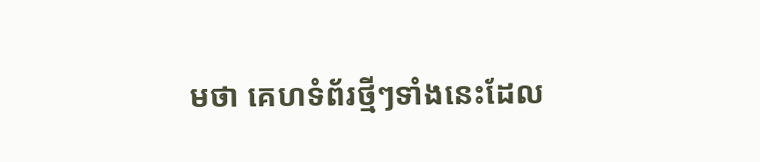មថា គេហទំព័រថ្មីៗទាំងនេះដែល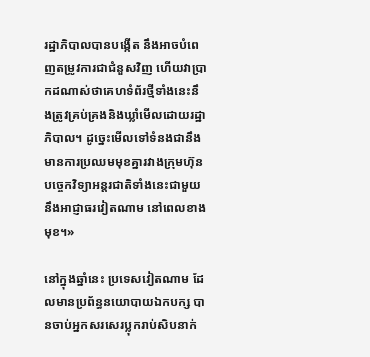រដ្ឋាភិបាលបានបង្កើត នឹងអាចបំពេញតម្រូវការជាជំនួសវិញ ហើយវាប្រាកដណាស់ថាគេហទំព័រថ្មីទាំងនេះនឹងត្រូវគ្រប់គ្រងនិងឃ្លាំមើលដោយរដ្ឋាភិបាល។ ដូច្នេះមើលទៅទំនងជានឹងមានការប្រឈមមុខគ្នារវាងក្រុមហ៊ុនបច្ចេកវិទ្យាអន្តរជាតិទាំងនេះជាមួយនឹងអាជ្ញាធរវៀតណាម នៅពេលខាងមុខ។»

នៅក្នុងឆ្នាំនេះ ប្រទេសវៀតណាម ដែលមានប្រព័ន្ធនយោបាយឯកបក្ស បានចាប់អ្នកសរសេរប្លុករាប់សិបនាក់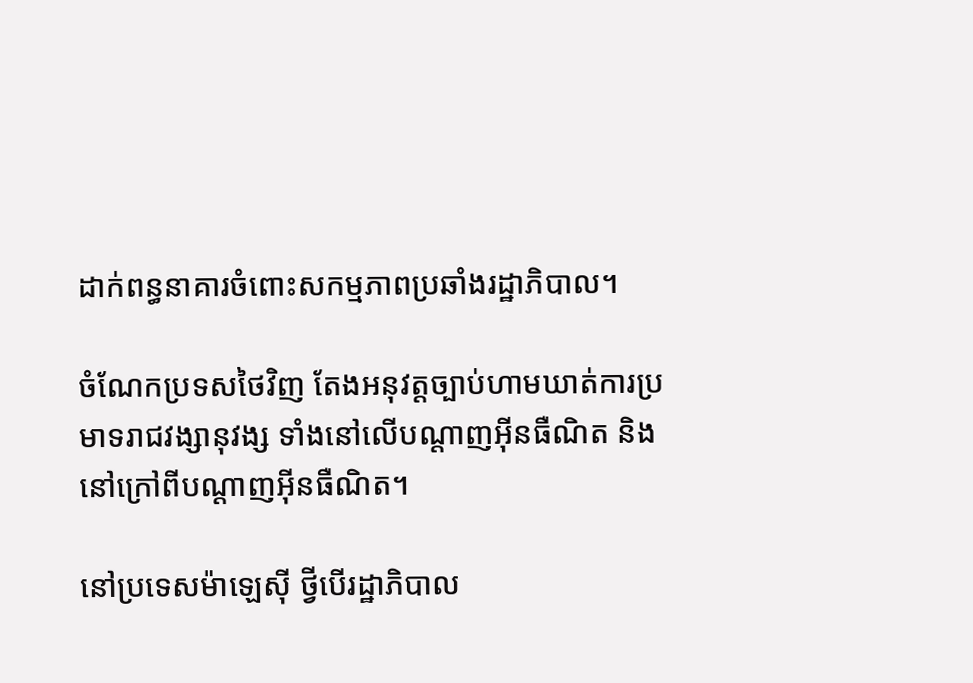ដាក់ពន្ធនាគារចំពោះសកម្មភាពប្រឆាំងរដ្ឋាភិបាល។

ចំណែកប្រទសថៃវិញ តែងអនុវត្តច្បាប់ហាមឃាត់ការប្រមាទរាជវង្សានុវង្ស ទាំងនៅលើបណ្តាញអ៊ីនធឺណិត និងនៅក្រៅពីបណ្តាញអ៊ីនធឺណិត។

នៅប្រទេសម៉ាឡេស៊ី ថ្វីបើរដ្ឋាភិបាល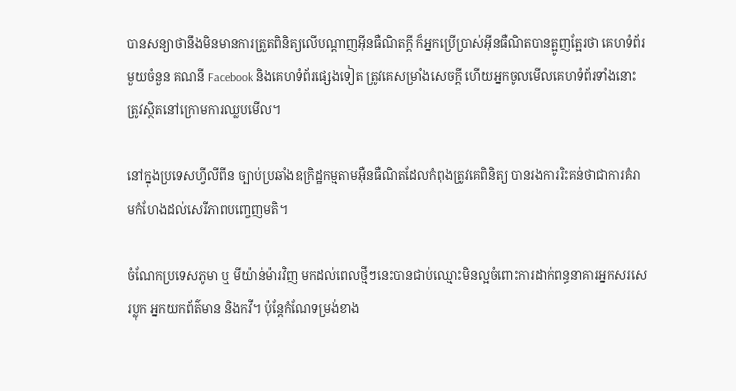បានសន្យាថានឹងមិនមានការត្រួតពិនិត្យលើបណ្តាញអ៊ីនធឺណិតក្តី ក៏អ្នកប្រើប្រាស់អ៊ីនធឺណិតបានត្អូញត្អែរថា គេហទំព័រមួយចំនួន គណនី Facebook និងគេហទំព័រផ្សេងទៀត ត្រូវគេសម្រាំងសេចក្តី ហើយអ្នកចូលមើលគេហទំព័រទាំងនោះត្រូវស្ថិតនៅក្រោមការឈ្លបមើល។

នៅក្នុងប្រទេសហ្វីលីពីន ច្បាប់ប្រឆាំងឧក្រិដ្ឋកម្មតាមអ៊ឺនធឺណិតដែលកំពុងត្រូវគេពិនិត្យ បានរងការរិះគន់ថាជាការគំរាមកំហែងដល់សេរីភាពបញ្ចេញមតិ។

ចំណែកប្រទេសភូមា ឬ មីយ៉ាន់ម៉ារវិញ មកដល់ពេលថ្មីៗនេះបានជាប់ឈ្មោះមិនល្អចំពោះការដាក់ពន្ធនាគារអ្នកសរសេរប្លុក អ្នកយកព័ត៌មាន និងកវី។ ប៉ុន្តែកំណែទម្រង់ខាង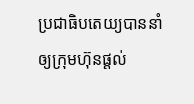ប្រជាធិបតេយ្យបាននាំឲ្យក្រុមហ៊ុនផ្តល់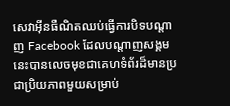សេវាអ៊ីនធឺណិតឈប់ធ្វើការបិទបណ្តាញ Facebook ដែលបណ្តាញសង្គមនេះបានលេចមុខជាគេហទំព័រដ៏មានប្រជាប្រិយភាពមួយសម្រាប់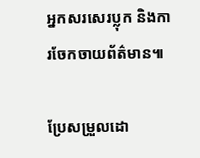អ្នកសរសេរប្លុក និងការចែកចាយព័ត៌មាន៕

ប្រែសម្រួលដោ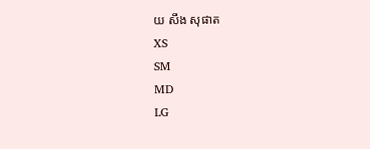យ សឹង សុផាត
XS
SM
MD
LG